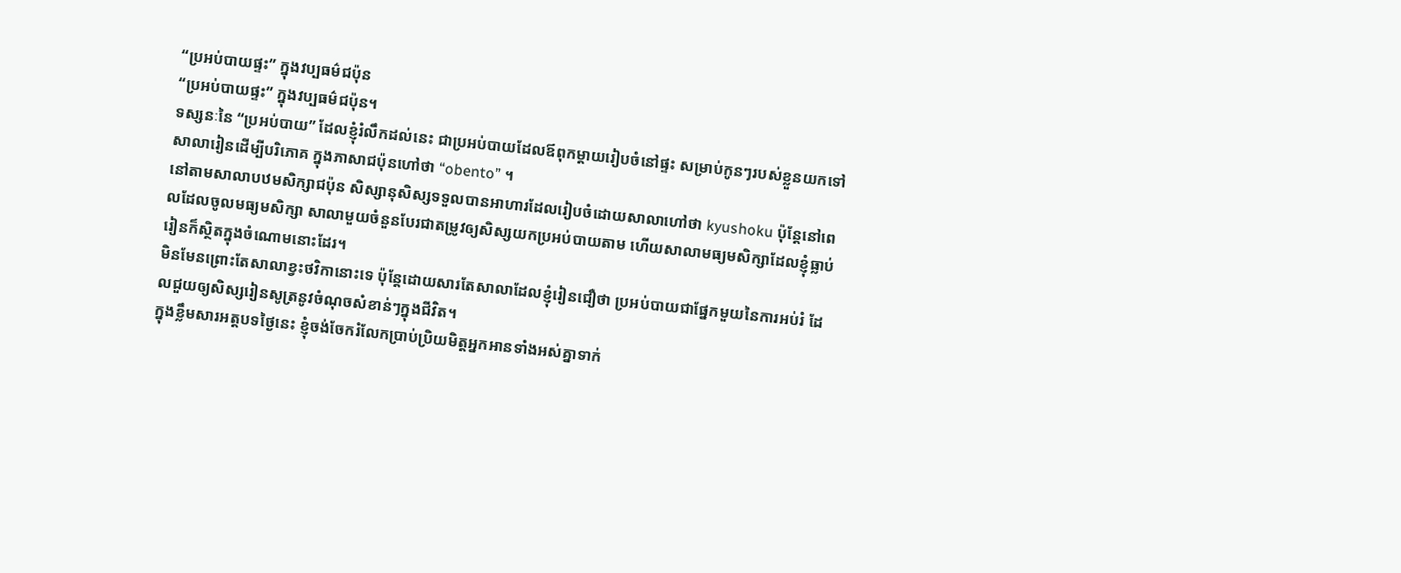“ប្រអប់បាយផ្ទះ” ក្នុងវប្បធម៌ជប៉ុន
“ប្រអប់បាយផ្ទះ” ក្នុងវប្បធម៌ជប៉ុន។
ទស្សនៈនៃ “ប្រអប់បាយ” ដែលខ្ញុំរំលឹកដល់នេះ ជាប្រអប់បាយដែលឪពុកម្តាយរៀបចំនៅផ្ទះ សម្រាប់កូនៗរបស់ខ្លួនយកទៅសាលារៀនដើម្បីបរិភោគ ក្នុងភាសាជប៉ុនហៅថា “obento” ។
នៅតាមសាលាបឋមសិក្សាជប៉ុន សិស្សានុសិស្សទទួលបានអាហារដែលរៀបចំដោយសាលាហៅថា kyushoku ប៉ុន្តែនៅពេលដែលចូលមធ្យមសិក្សា សាលាមួយចំនួនបែរជាតម្រូវឲ្យសិស្សយកប្រអប់បាយតាម ហើយសាលាមធ្យមសិក្សាដែលខ្ញុំធ្លាប់រៀនក៏ស្ថិតក្នុងចំណោមនោះដែរ។
មិនមែនព្រោះតែសាលាខ្វះថវិកានោះទេ ប៉ុន្តែដោយសារតែសាលាដែលខ្ញុំរៀនជឿថា ប្រអប់បាយជាផ្នែកមួយនៃការអប់រំ ដែលជួយឲ្យសិស្សរៀនសូត្រនូវចំណុចសំខាន់ៗក្នុងជីវិត។
ក្នុងខ្លឹមសារអត្តបទថ្ងៃនេះ ខ្ញុំចង់ចែករំលែកប្រាប់ប្រិយមិត្តអ្នកអានទាំងអស់គ្នាទាក់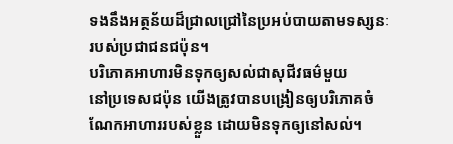ទងនឹងអត្ថន័យដ៏ជ្រាលជ្រៅនៃប្រអប់បាយតាមទស្សនៈរបស់ប្រជាជនជប៉ុន។
បរិភោគអាហារមិនទុកឲ្យសល់ជាសុជីវធម៌មួយ
នៅប្រទេសជប៉ុន យើងត្រូវបានបង្រៀនឲ្យបរិភោគចំណែកអាហាររបស់ខ្លួន ដោយមិនទុកឲ្យនៅសល់។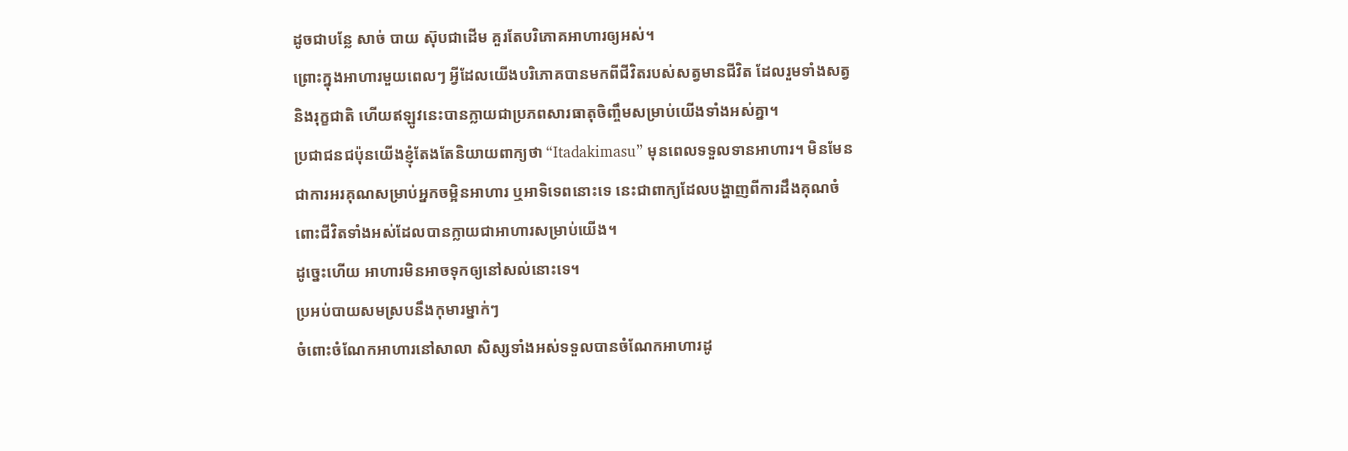ដូចជាបន្លែ សាច់ បាយ ស៊ុបជាដើម គួរតែបរិភោគអាហារឲ្យអស់។
ព្រោះក្នុងអាហារមួយពេលៗ អ្វីដែលយើងបរិភោគបានមកពីជីវិតរបស់សត្វមានជីវិត ដែលរួមទាំងសត្វ និងរុក្ខជាតិ ហើយឥឡូវនេះបានក្លាយជាប្រភពសារធាតុចិញ្ចឹមសម្រាប់យើងទាំងអស់គ្នា។
ប្រជាជនជប៉ុនយើងខ្ញុំតែងតែនិយាយពាក្យថា “Itadakimasu” មុនពេលទទួលទានអាហារ។ មិនមែនជាការអរគុណសម្រាប់អ្នកចម្អិនអាហារ ឬអាទិទេពនោះទេ នេះជាពាក្យដែលបង្ហាញពីការដឹងគុណចំពោះជីវិតទាំងអស់ដែលបានក្លាយជាអាហារសម្រាប់យើង។
ដូច្នេះហើយ អាហារមិនអាចទុកឲ្យនៅសល់នោះទេ។
ប្រអប់បាយសមស្របនឹងកុមារម្នាក់ៗ
ចំពោះចំណែកអាហារនៅសាលា សិស្សទាំងអស់ទទួលបានចំណែកអាហារដូ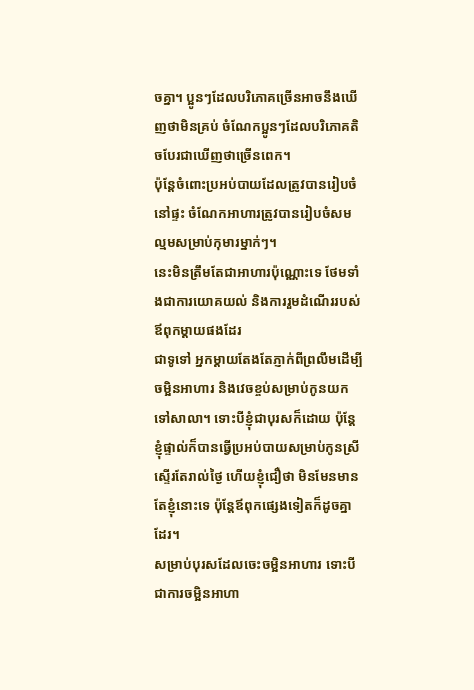ចគ្នា។ ប្អូនៗដែលបរិភោគច្រើនអាចនឹងឃើញថាមិនគ្រប់ ចំណែកប្អូនៗដែលបរិភោគតិចបែរជាឃើញថាច្រើនពេក។
ប៉ុន្តែចំពោះប្រអប់បាយដែលត្រូវបានរៀបចំនៅផ្ទះ ចំណែកអាហារត្រូវបានរៀបចំសមល្មមសម្រាប់កុមារម្នាក់ៗ។
នេះមិនត្រឹមតែជាអាហារប៉ុណ្ណោះទេ ថែមទាំងជាការយោគយល់ និងការរួមដំណើររបស់ឪពុកម្តាយផងដែរ
ជាទូទៅ អ្នកម្តាយតែងតែភ្ញាក់ពីព្រលឹមដើម្បីចម្អិនអាហារ និងវេចខ្ចប់សម្រាប់កូនយកទៅសាលា។ ទោះបីខ្ញុំជាបុរសក៏ដោយ ប៉ុន្តែខ្ញុំផ្ទាល់ក៏បានធ្វើប្រអប់បាយសម្រាប់កូនស្រីស្ទើរតែរាល់ថ្ងៃ ហើយខ្ញុំជឿថា មិនមែនមានតែខ្ញុំនោះទេ ប៉ុន្តែឪពុកផ្សេងទៀតក៏ដូចគ្នាដែរ។
សម្រាប់បុរសដែលចេះចម្អិនអាហារ ទោះបីជាការចម្អិនអាហា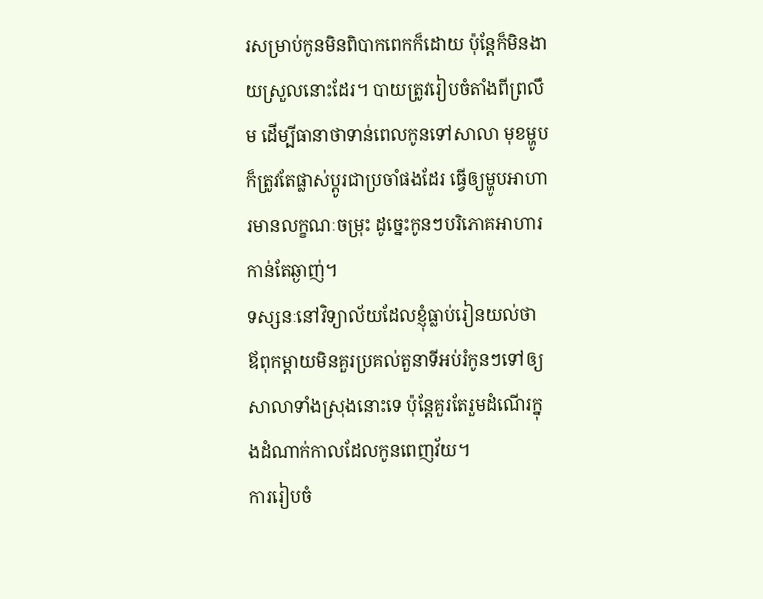រសម្រាប់កូនមិនពិបាកពេកក៏ដោយ ប៉ុន្តែក៏មិនងាយស្រួលនោះដែរ។ បាយត្រូវរៀបចំតាំងពីព្រលឹម ដើម្បីធានាថាទាន់ពេលកូនទៅសាលា មុខម្ហូបក៏ត្រូវតែផ្លាស់ប្តូរជាប្រចាំផងដែរ ធ្វើឲ្យម្ហូបអាហារមានលក្ខណៈចម្រុះ ដូច្នេះកូនៗបរិភោគអាហារកាន់តែឆ្ងាញ់។
ទស្សនៈនៅវិទ្យាល័យដែលខ្ញុំធ្លាប់រៀនយល់ថា ឪពុកម្តាយមិនគួរប្រគល់តួនាទីអប់រំកូនៗទៅឲ្យសាលាទាំងស្រុងនោះទេ ប៉ុន្តែគួរតែរួមដំណើរក្នុងដំណាក់កាលដែលកូនពេញវ័យ។
ការរៀបចំ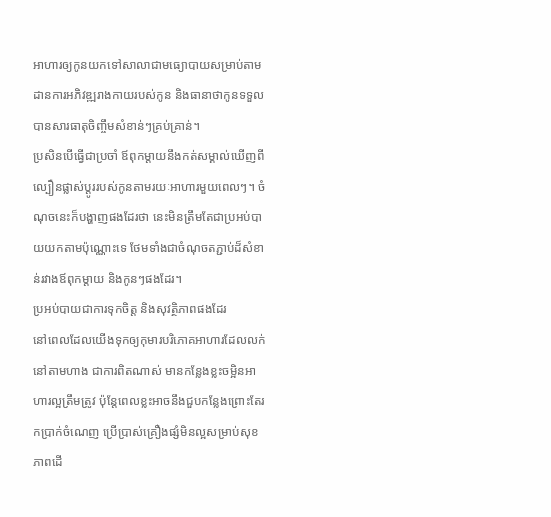អាហារឲ្យកូនយកទៅសាលាជាមធ្យោបាយសម្រាប់តាមដានការអភិវឌ្ឍរាងកាយរបស់កូន និងធានាថាកូនទទួលបានសារធាតុចិញ្ចឹមសំខាន់ៗគ្រប់គ្រាន់។
ប្រសិនបើធ្វើជាប្រចាំ ឪពុកម្តាយនឹងកត់សម្គាល់ឃើញពីល្បឿនផ្លាស់ប្តូររបស់កូនតាមរយៈអាហារមួយពេលៗ។ ចំណុចនេះក៏បង្ហាញផងដែរថា នេះមិនត្រឹមតែជាប្រអប់បាយយកតាមប៉ុណ្ណោះទេ ថែមទាំងជាចំណុចតភ្ជាប់ដ៏សំខាន់រវាងឪពុកម្តាយ និងកូនៗផងដែរ។
ប្រអប់បាយជាការទុកចិត្ត និងសុវត្ថិភាពផងដែរ
នៅពេលដែលយើងទុកឲ្យកុមារបរិភោគអាហារដែលលក់នៅតាមហាង ជាការពិតណាស់ មានកន្លែងខ្លះចម្អិនអាហារល្អត្រឹមត្រូវ ប៉ុន្តែពេលខ្លះអាចនឹងជួបកន្លែងព្រោះតែរកប្រាក់ចំណេញ ប្រើប្រាស់គ្រឿងផ្សំមិនល្អសម្រាប់សុខភាពដើ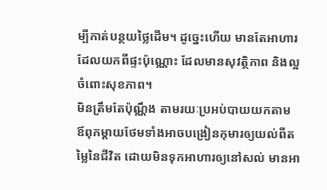ម្បីកាត់បន្ថយថ្លៃដើម។ ដូច្នេះហើយ មានតែអាហារដែលយកពីផ្ទះប៉ុណ្ណោះ ដែលមានសុវត្ថិភាព និងល្អចំពោះសុខភាព។
មិនត្រឹមតែប៉ុណ្ណឹង តាមរយៈប្រអប់បាយយកតាម ឪពុកម្តាយថែមទាំងអាចបង្រៀនកុមារឲ្យយល់ពីតម្លៃនៃជីវិត ដោយមិនទុកអាហារឲ្យនៅសល់ មានអា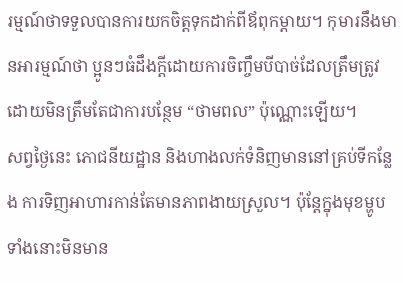រម្មណ៍ថាទទួលបានការយកចិត្តទុកដាក់ពីឪពុកម្តាយ។ កុមារនឹងមានអារម្មណ៍ថា ប្អូនៗធំដឹងក្តីដោយការចិញ្ចឹមបីបាច់ដែលត្រឹមត្រូវ ដោយមិនត្រឹមតែជាការបន្ថែម “ថាមពល” ប៉ុណ្ណោះឡើយ។
សព្វថ្ងៃនេះ ភោជនីយដ្ឋាន និងហាងលក់ទំនិញមាននៅគ្រប់ទីកន្លែង ការទិញអាហារកាន់តែមានភាពងាយស្រួល។ ប៉ុន្តែក្នុងមុខម្ហូបទាំងនោះមិនមាន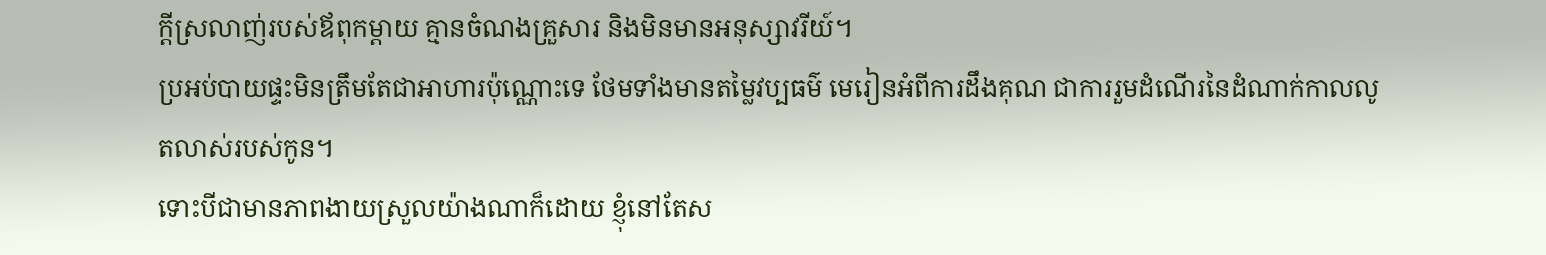ក្តីស្រលាញ់របស់ឪពុកម្តាយ គ្មានចំណងគ្រួសារ និងមិនមានអនុស្សាវរីយ៍។
ប្រអប់បាយផ្ទះមិនត្រឹមតែជាអាហារប៉ុណ្ណោះទេ ថែមទាំងមានតម្លៃវប្បធម៌ មេរៀនអំពីការដឹងគុណ ជាការរួមដំណើរនៃដំណាក់កាលលូតលាស់របស់កូន។
ទោះបីជាមានភាពងាយស្រួលយ៉ាងណាក៏ដោយ ខ្ញុំនៅតែស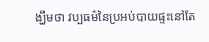ង្ឃឹមថា វប្បធម៌នៃប្រអប់បាយផ្ទះនៅតែ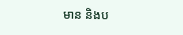មាន និងប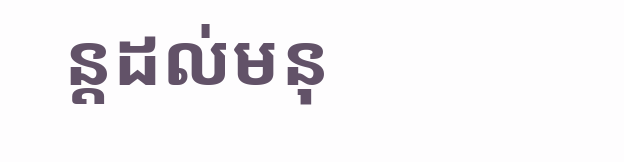ន្តដល់មនុ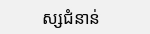ស្សជំនាន់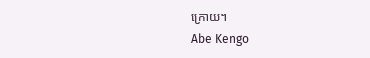ក្រោយ។
Abe Kengo